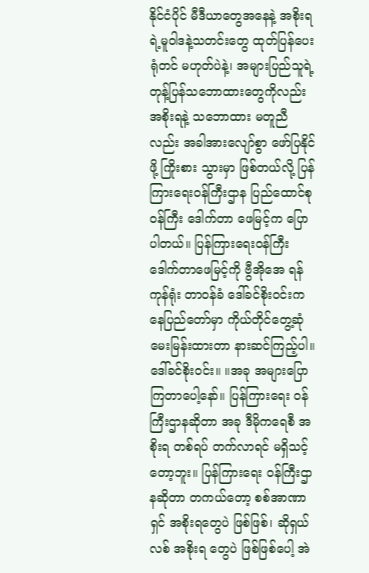နိုင်ငံပိုင် မီဒီယာတွေအနေနဲ့ အစိုးရရဲ့မူဝါဒနဲ့သတင်းတွေ ထုတ်ပြန်ပေးရုံတင် မဟုတ်ပဲနဲ့၊ အများပြည်သူရဲ့ တုန့်ပြန်သဘောထားတွေကိုလည်း အစိုးရနဲ့ သဘောထား မတူညီလည်း အခါအားလျော်စွာ ဖော်ပြနိုင်ဖို့ ကြိုးစား သွားမှာ ဖြစ်တယ်လို့ ပြန်ကြားရေးဝန်ကြီးဌာန ပြည်ထောင်စုဝန်ကြီး ဒေါက်တာ ဖေမြင့်က ပြောပါတယ်။ ပြန်ကြားရေးဝန်ကြီး ဒေါက်တာဖေမြင့်ကို ဗွီအိုအေ ရန်ကုန်ရုံး တာဝန်ခံ ဒေါ်ခင်စိုးဝင်းက နေပြည်တော်မှာ ကိုယ်တိုင်တွေ့ဆုံ မေးမြန်းထားတာ နားဆင်ကြည့်ပါ။
ဒေါ်ခင်စိုးဝင်း။ ။အခု အများပြောကြတာပေါ့နော်။ ပြန်ကြားရေး ဝန်ကြီးဌာနဆိုတာ အခု ဒီမိုကရေစီ အစိုးရ တစ်ရပ် တက်လာရင် မရှိသင့်တော့ဘူး။ ပြန်ကြားရေး ဝန်ကြီးဌာနဆိုတာ တကယ်တော့ စစ်အာဏာရှင် အစိုးရတွေပဲ ဖြစ်ဖြစ်၊ ဆိုရှယ်လစ် အစိုးရ တွေပဲ ဖြစ်ဖြစ်ပေါ့ အဲ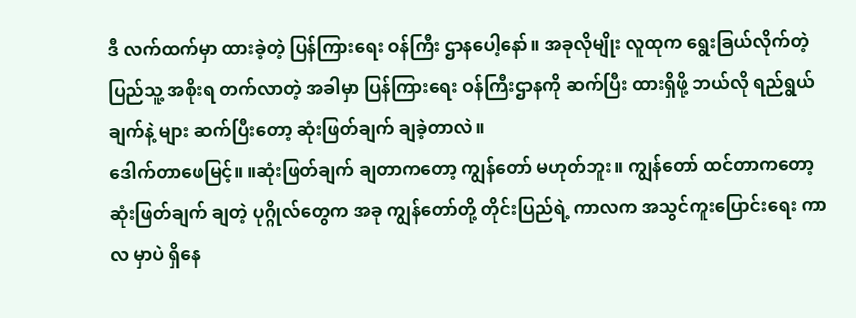ဒီ လက်ထက်မှာ ထားခဲ့တဲ့ ပြန်ကြားရေး ဝန်ကြီး ဌာနပေါ့နော်။ အခုလိုမျိုး လူထုက ရွေးခြယ်လိုက်တဲ့ ပြည်သူ့ အစိုးရ တက်လာတဲ့ အခါမှာ ပြန်ကြားရေး ဝန်ကြီးဌာနကို ဆက်ပြီး ထားရှိဖို့ ဘယ်လို ရည်ရွယ်ချက်နဲ့ များ ဆက်ပြီးတော့ ဆုံးဖြတ်ချက် ချခဲ့တာလဲ။
ဒေါက်တာဖေမြင့်။ ။ဆုံးဖြတ်ချက် ချတာကတော့ ကျွန်တော် မဟုတ်ဘူး။ ကျွန်တော် ထင်တာကတော့ ဆုံးဖြတ်ချက် ချတဲ့ ပုဂ္ဂိုလ်တွေက အခု ကျွန်တော်တို့ တိုင်းပြည်ရဲ့ ကာလက အသွင်ကူးပြောင်းရေး ကာလ မှာပဲ ရှိနေ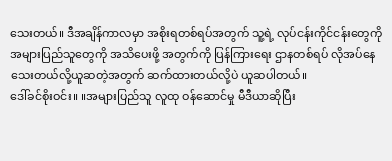သေးတယ်။ ဒီအချိန်ကာလမှာ အစိုးရတစ်ရပ်အတွက် သူ့ရဲ့ လုပ်ငန်းကိုင်ငန်းတွေကို အများပြည်သူတွေကို အသိပေးဖို့ အတွက်ကို ပြန်ကြားရေး ဌာနတစ်ရပ် လိုအပ်နေသေးတယ်လို့ယူဆတဲ့အတွက် ဆက်ထားတယ်လို့ပဲ ယူဆပါတယ်။
ဒေါ်ခင်စိုးဝင်း။ ။အများပြည်သူ လူထု ဝန်ဆောင်မှု မီဒီယာဆိုပြီး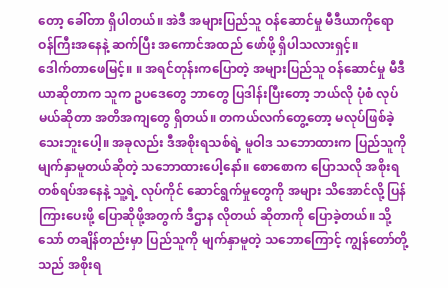တော့ ခေါ်တာ ရှိပါတယ်။ အဲဒီ အများပြည်သူ ဝန်ဆောင်မှု မီဒီယာကိုရော ဝန်ကြီးအနေနဲ့ ဆက်ပြီး အကောင်အထည် ဖော်ဖို့ ရှိပါသလားရှင့်။
ဒေါက်တာဖေမြင့်။ ။ အရင်တုန်းကပြောတဲ့ အများပြည်သူ ဝန်ဆောင်မှု မီဒီယာဆိုတာက သူက ဥပဒေတွေ ဘာတွေ ပြဒါန်းပြီးတော့ ဘယ်လို ပုံစံ လုပ်မယ်ဆိုတာ အတိအကျတွေ ရှိတယ်။ တကယ်လက်တွေ့တော့ မလုပ်ဖြစ်ခဲ့သေးဘူးပေါ့။ အခုလည်း ဒီအစိုးရသစ်ရဲ့ မူဝါဒ သဘောထားက ပြည်သူကို မျက်နှာမူတယ်ဆိုတဲ့ သဘောထားပေါ့နော်။ စောစောက ပြောသလို အစိုးရတစ်ရပ်အနေနဲ့ သူ့ရဲ့ လုပ်ကိုင် ဆောင်ရွက်မှုတွေကို အများ သိအောင်လို့ ပြန်ကြားပေးဖို့ ပြောဆိုဖို့အတွက် ဒီဌာန လိုတယ် ဆိုတာကို ပြောခဲ့တယ်။ သို့သော် တချိန်တည်းမှာ ပြည်သူကို မျက်နှာမူတဲ့ သဘောကြောင့် ကျွန်တော်တို့သည် အစိုးရ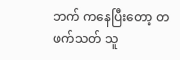ဘက် ကနေပြီးတော့ တဖက်သတ် သူ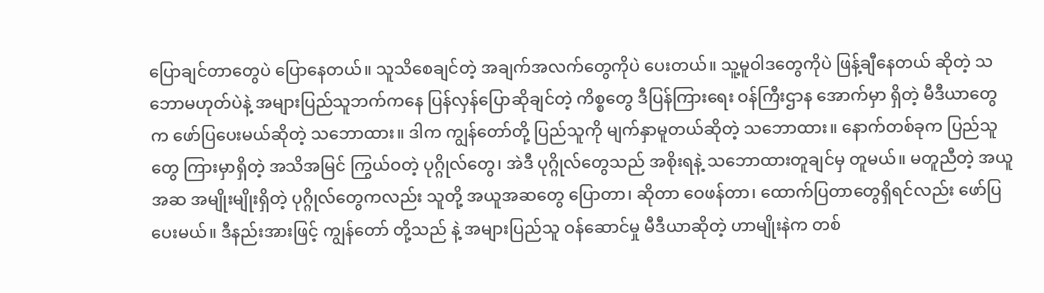ပြောချင်တာတွေပဲ ပြောနေတယ်။ သူသိစေချင်တဲ့ အချက်အလက်တွေကိုပဲ ပေးတယ်။ သူ့မူဝါဒတွေကိုပဲ ဖြန့်ချီနေတယ် ဆိုတဲ့ သဘောမဟုတ်ပဲနဲ့ အများပြည်သူဘက်ကနေ ပြန်လှန်ပြောဆိုချင်တဲ့ ကိစ္စတွေ ဒီပြန်ကြားရေး ဝန်ကြီးဌာန အောက်မှာ ရှိတဲ့ မီဒီယာတွေက ဖော်ပြပေးမယ်ဆိုတဲ့ သဘောထား။ ဒါက ကျွန်တော်တို့ ပြည်သူကို မျက်နှာမူတယ်ဆိုတဲ့ သဘောထား။ နောက်တစ်ခုက ပြည်သူတွေ ကြားမှာရှိတဲ့ အသိအမြင် ကြွယ်ဝတဲ့ ပုဂ္ဂိုလ်တွေ၊ အဲဒီ ပုဂ္ဂိုလ်တွေသည် အစိုးရနဲ့ သဘောထားတူချင်မှ တူမယ်။ မတူညီတဲ့ အယူအဆ အမျိုးမျိုးရှိတဲ့ ပုဂ္ဂိုလ်တွေကလည်း သူတို့ အယူအဆတွေ ပြောတာ၊ ဆိုတာ ဝေဖန်တာ၊ ထောက်ပြတာတွေရှိရင်လည်း ဖော်ပြပေးမယ်။ ဒီနည်းအားဖြင့် ကျွန်တော် တို့သည် နဲ့ အများပြည်သူ ဝန်ဆောင်မှု မီဒီယာဆိုတဲ့ ဟာမျိုးနဲက တစ်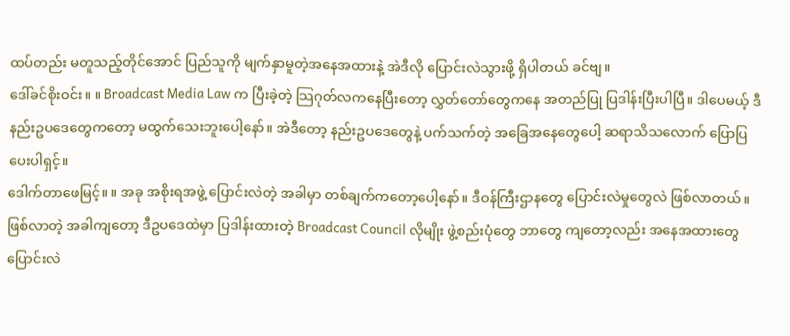ထပ်တည်း မတူသည့်တိုင်အောင် ပြည်သူကို မျက်နှာမူတဲ့အနေအထားနဲ့ အဲဒီလို ပြောင်းလဲသွားဖို့ ရှိပါတယ် ခင်ဗျ။
ဒေါ်ခင်စိုးဝင်း။ ။ Broadcast Media Law က ပြီးခဲ့တဲ့ သြဂုတ်လကနေပြီးတော့ လွှတ်တော်တွေကနေ အတည်ပြု ပြဒါန်းပြီးပါပြီ။ ဒါပေမယ့် ဒီ နည်းဥပဒေတွေကတော့ မထွက်သေးဘူးပေါ့နော်။ အဲဒီတော့ နည်းဥပဒေတွေနဲ့ ပက်သက်တဲ့ အခြေအနေတွေပေါ့ ဆရာသိသလောက် ပြောပြပေးပါရှင့်။
ဒေါက်တာဖေမြင့်။ ။ အခု အစိုးရအဖွဲ့ ပြောင်းလဲတဲ့ အခါမှာ တစ်ချက်ကတော့ပေါ့နော်။ ဒီဝန်ကြီးဌာနတွေ ပြောင်းလဲမှုတွေလဲ ဖြစ်လာတယ်။ ဖြစ်လာတဲ့ အခါကျတော့ ဒီဥပဒေထဲမှာ ပြဒါန်းထားတဲ့ Broadcast Council လိုမျိုး ဖွဲ့စည်းပုံတွေ ဘာတွေ ကျတော့လည်း အနေအထားတွေ ပြောင်းလဲ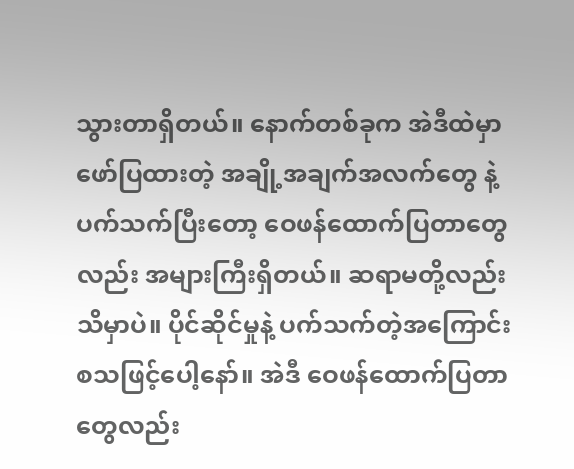သွားတာရှိတယ်။ နောက်တစ်ခုက အဲဒီထဲမှာ ဖော်ပြထားတဲ့ အချို့အချက်အလက်တွေ နဲ့ ပက်သက်ပြီးတော့ ဝေဖန်ထောက်ပြတာတွေလည်း အများကြီးရှိတယ်။ ဆရာမတို့လည်း သိမှာပဲ။ ပိုင်ဆိုင်မှုနဲ့ ပက်သက်တဲ့အကြောင်း စသဖြင့်ပေါ့နော်။ အဲဒီ ဝေဖန်ထောက်ပြတာတွေလည်း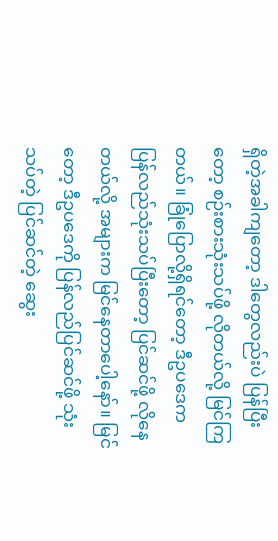ရှိတဲ့အခါကျတော့ ဒါတွေလည်းပဲ ပြန်ပြီးတော့ စဉ်းစားသုံးသပ်ဖို့ လိုတယ်လို့ မြင်ကြတယ်။ ခြုံပြောလို့ရှိရင်တော့ ဒီဥပဒေက ပြန်လည်သုံးသပ်ပြီးတော့ ပြင်ဆင်ဖို့ လိုနေတယ်လို့ အများက မြင်နေတာပေါ့နော်။ မြင်တော့ ဒီဥပဒေကို ပြန်လည်ပြင်ဆင်ဖို့ သုံးသပ်တဲ့ ပြင်ဆင်တဲ့ ဆွေး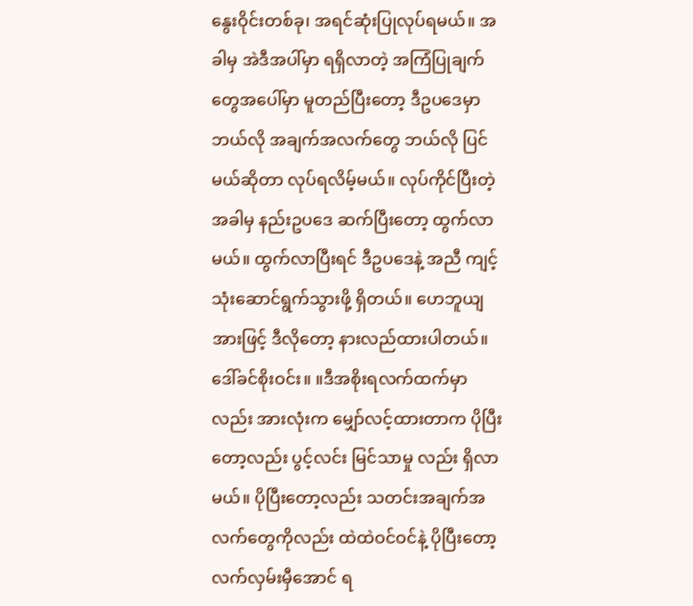နွေးဝိုင်းတစ်ခု၊ အရင်ဆုံးပြုလုပ်ရမယ်။ အခါမှ အဲဒီအပါ်မှာ ရရှိလာတဲ့ အကြံပြုချက်တွေအပေါ်မှာ မူတည်ပြီးတော့ ဒီဥပဒေမှာ ဘယ်လို အချက်အလက်တွေ ဘယ်လို ပြင်မယ်ဆိုတာ လုပ်ရလိမ့်မယ်။ လုပ်ကိုင်ပြီးတဲ့အခါမှ နည်းဥပဒေ ဆက်ပြီးတော့ ထွက်လာမယ်။ ထွက်လာပြီးရင် ဒီဥပဒေနဲ့ အညီ ကျင့်သုံးဆောင်ရွက်သွားဖို့ ရှိတယ်။ ဟေဘူယျအားဖြင့် ဒီလိုတော့ နားလည်ထားပါတယ်။
ဒေါ်ခင်စိုးဝင်း။ ။ဒီအစိုးရလက်ထက်မှာလည်း အားလုံးက မျှော်လင့်ထားတာက ပိုပြီးတော့လည်း ပွင့်လင်း မြင်သာမှု လည်း ရှိလာမယ်။ ပိုပြီးတော့လည်း သတင်းအချက်အလက်တွေကိုလည်း ထဲထဲဝင်ဝင်နဲ့ ပိုပြီးတော့ လက်လှမ်းမှီအောင် ရ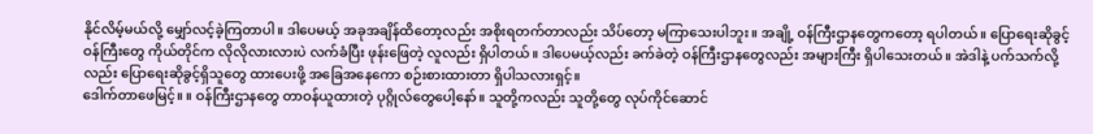နိုင်လိမ့်မယ်လို့ မျှော်လင့်ခဲ့ကြတာပါ။ ဒါပေမယ့် အခုအချိန်ထိတော့လည်း အစိုးရတက်တာလည်း သိပ်တော့ မကြာသေးပါဘူး။ အချို့ ဝန်ကြီးဌာနတွေကတော့ ရပါတယ်။ ပြောရေးဆိုခွင့် ဝန်ကြီးတွေ ကိုယ်တိုင်က လိုလိုလားလားပဲ လက်ခံပြီး ဖုန်းဖြေတဲ့ လူလည်း ရှိပါတယ်။ ဒါပေမယ့်လည်း ခက်ခဲတဲ့ ဝန်ကြီးဌာနတွေလည်း အများကြီး ရှိပါသေးတယ်။ အဲဒါနဲ့ ပက်သက်လို့လည်း ပြောရေးဆိုခွင့်ရှိသူတွေ ထားပေးဖို့ အခြေအနေကော စဉ်းစားထားတာ ရှိပါသလားရှင့်။
ဒေါက်တာဖေမြင့်။ ။ ဝန်ကြီးဌာနတွေ တာဝန်ယူထားတဲ့ ပုဂ္ဂိုလ်တွေပေါ့နော်။ သူတို့ကလည်း သူတို့တွေ လုပ်ကိုင်ဆောင်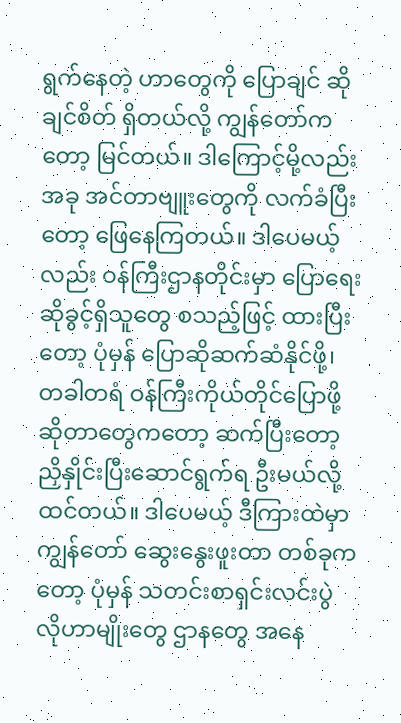ရွက်နေတဲ့ ဟာတွေကို ပြောချင် ဆိုချင်စိတ် ရှိတယ်လို့ ကျွန်တော်ကတော့ မြင်တယ်။ ဒါကြောင့်မို့လည်း အခု အင်တာဗျူးတွေကို လက်ခံပြီးတော့ ဖြေနေကြတယ်။ ဒါပေမယ့်လည်း ဝန်ကြီးဌာနတိုင်းမှာ ပြောရေးဆိုခွင့်ရှိသူတွေ စသည့်ဖြင့် ထားပြီးတော့ ပုံမှန် ပြောဆိုဆက်ဆံနိုင်ဖို့၊ တခါတရံ ဝန်ကြီးကိုယ်တိုင်ပြောဖို့ဆိုတာတွေကတော့ ဆက်ပြီးတော့ ညှိနှိုင်းပြီးဆောင်ရွက်ရ ဦးမယ်လို့ ထင်တယ်။ ဒါပေမယ့် ဒီကြားထဲမှာ ကျွန်တော် ဆွေးနွေးဖူးတာ တစ်ခုကတော့ ပုံမှန် သတင်းစာရှင်းလင်းပွဲ လိုဟာမျိုးတွေ ဌာနတွေ အနေ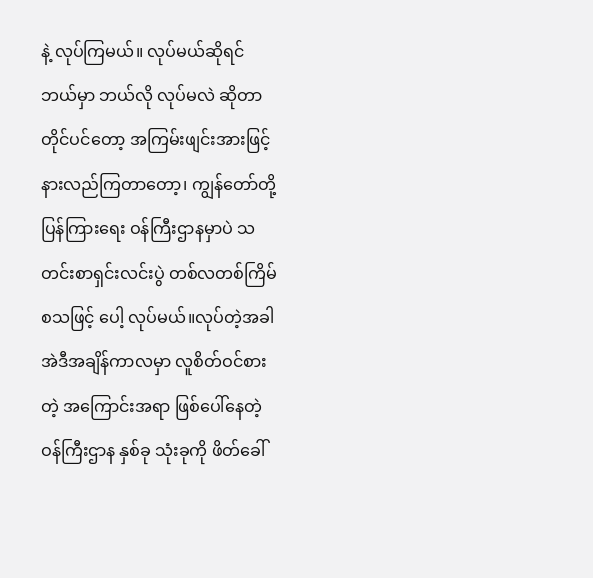နဲ့ လုပ်ကြမယ်။ လုပ်မယ်ဆိုရင် ဘယ်မှာ ဘယ်လို လုပ်မလဲ ဆိုတာ တိုင်ပင်တော့ အကြမ်းဖျင်းအားဖြင့် နားလည်ကြတာတော့၊ ကျွန်တော်တို့ ပြန်ကြားရေး ဝန်ကြီးဌာနမှာပဲ သတင်းစာရှင်းလင်းပွဲ တစ်လတစ်ကြိမ်စသဖြင့် ပေါ့ လုပ်မယ်။လုပ်တဲ့အခါ အဲဒီအချိန်ကာလမှာ လူစိတ်ဝင်စားတဲ့ အကြောင်းအရာ ဖြစ်ပေါ်နေတဲ့ ဝန်ကြီးဌာန နှစ်ခု သုံးခုကို ဖိတ်ခေါ်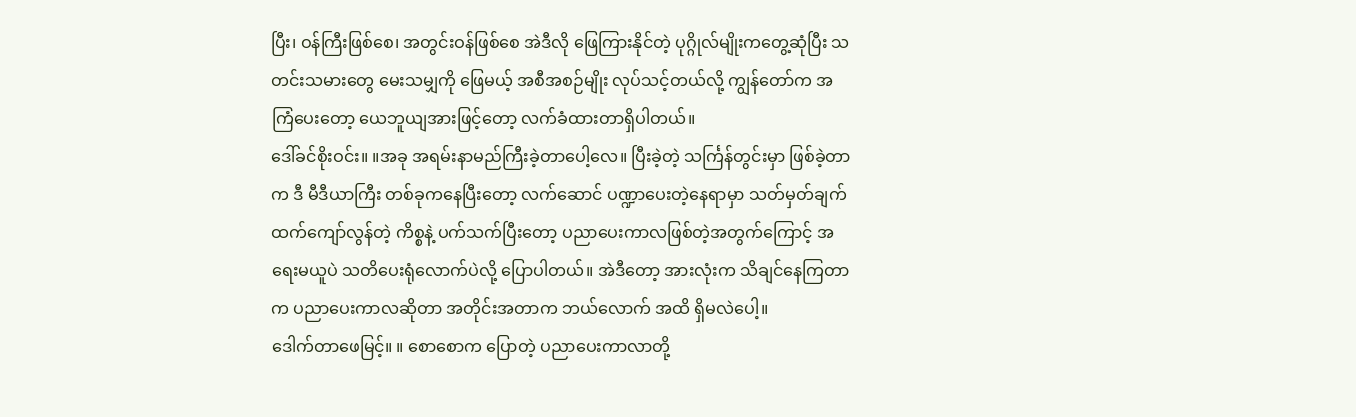ပြီး၊ ဝန်ကြီးဖြစ်စေ၊ အတွင်းဝန်ဖြစ်စေ အဲဒီလို ဖြေကြားနိုင်တဲ့ ပုဂ္ဂိုလ်မျိုးကတွေ့ဆုံပြီး သတင်းသမားတွေ မေးသမျှကို ဖြေမယ့် အစီအစဉ်မျိုး လုပ်သင့်တယ်လို့ ကျွန်တော်က အကြံပေးတော့ ယေဘူယျအားဖြင့်တော့ လက်ခံထားတာရှိပါတယ်။
ဒေါ်ခင်စိုးဝင်း။ ။အခု အရမ်းနာမည်ကြီးခဲ့တာပေါ့လေ။ ပြီးခဲ့တဲ့ သင်္ကြန်တွင်းမှာ ဖြစ်ခဲ့တာက ဒီ မီဒီယာကြီး တစ်ခုကနေပြီးတော့ လက်ဆောင် ပဏ္ဍာပေးတဲ့နေရာမှာ သတ်မှတ်ချက်ထက်ကျော်လွန်တဲ့ ကိစ္စနဲ့ ပက်သက်ပြီးတော့ ပညာပေးကာလဖြစ်တဲ့အတွက်ကြောင့် အရေးမယူပဲ သတိပေးရုံလောက်ပဲလို့ ပြောပါတယ်။ အဲဒီတော့ အားလုံးက သိချင်နေကြတာက ပညာပေးကာလဆိုတာ အတိုင်းအတာက ဘယ်လောက် အထိ ရှိမလဲပေါ့။
ဒေါက်တာဖေမြင့်။ ။ စောစောက ပြောတဲ့ ပညာပေးကာလာတို့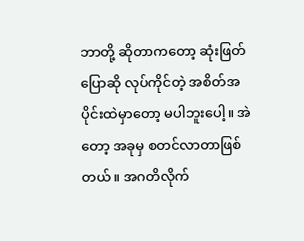ဘာတို့ ဆိုတာကတော့ ဆုံးဖြတ်ပြောဆို လုပ်ကိုင်တဲ့ အစိတ်အပိုင်းထဲမှာတော့ မပါဘူးပေါ့။ အဲတော့ အခုမှ စတင်လာတာဖြစ်တယ်။ အဂတိလိုက်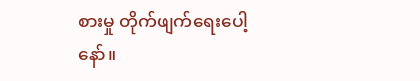စားမှု တိုက်ဖျက်ရေးပေါ့နော်။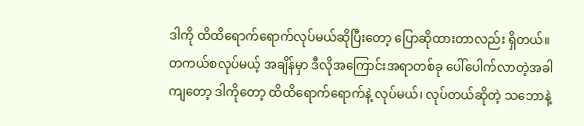ဒါကို ထိထိရောက်ရောက်လုပ်မယ်ဆိုပြီးတော့ ပြောဆိုထားတာလည်း ရှိတယ်။ တကယ်စလုပ်မယ့် အချိန်မှာ ဒီလိုအကြောင်းအရာတစ်ခု ပေါ်ပေါက်လာတဲ့အခါကျတော့ ဒါကိုတော့ ထိထိရောက်ရောက်နဲ့ လုပ်မယ်၊ လုပ်တယ်ဆိုတဲ့ သဘောနဲ့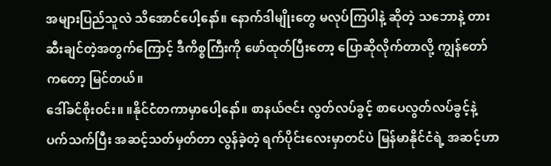အများပြည်သူလဲ သိအောင်ပေါ့နော်။ နောက်ဒါမျိုးတွေ မလုပ်ကြပါနဲ့ ဆိုတဲ့ သဘောနဲ့ တားဆီးချင်တဲ့အတွက်ကြောင့် ဒီကိစ္စကြီးကို ဖော်ထုတ်ပြီးတော့ ပြောဆိုလိုက်တာလို့ ကျွန်တော်ကတော့ မြင်တယ်။
ဒေါ်ခင်စိုးဝင်း။ ။နိုင်ငံတကာမှာပေါ့နော်။ စာနယ်ဇင်း လွတ်လပ်ခွင့် စာပေလွတ်လပ်ခွင့်နဲ့ ပက်သက်ပြီး အဆင့်သတ်မှတ်တာ လွန်ခဲ့တဲ့ ရက်ပိုင်းလေးမှာတင်ပဲ မြန်မာနိုင်ငံရဲ့ အဆင့်ဟာ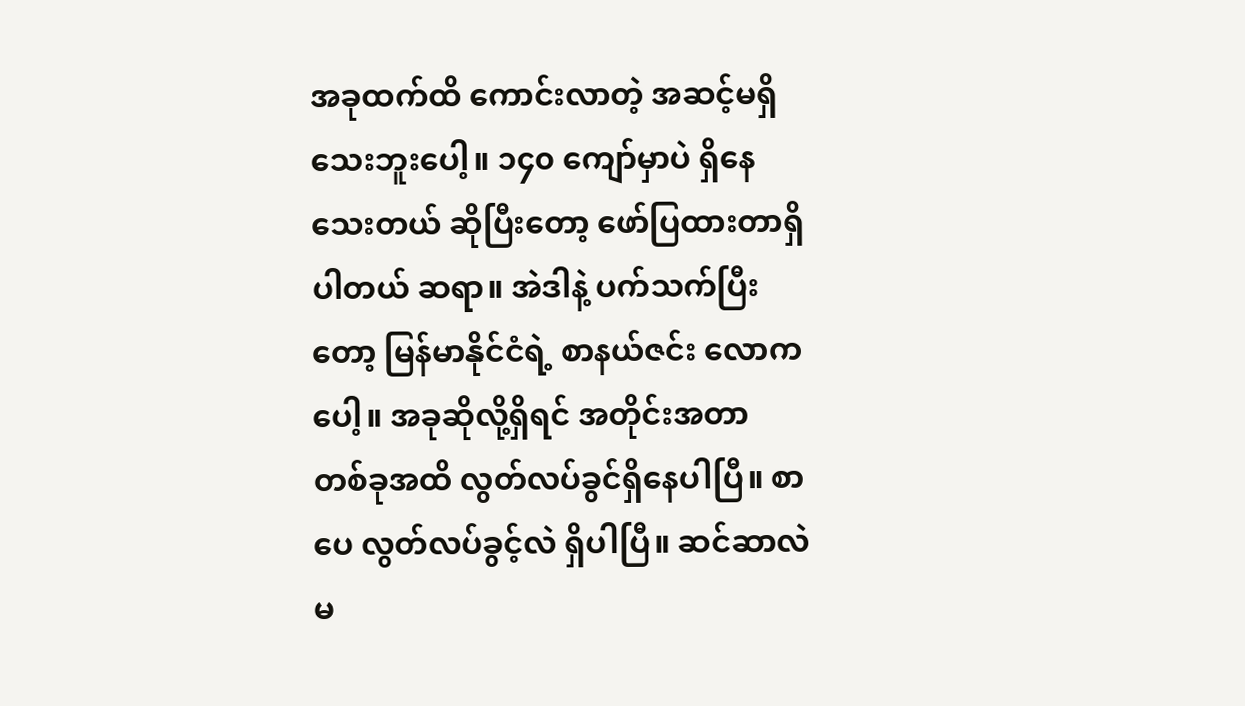အခုထက်ထိ ကောင်းလာတဲ့ အဆင့်မရှိသေးဘူးပေါ့။ ၁၄၀ ကျော်မှာပဲ ရှိနေသေးတယ် ဆိုပြီးတော့ ဖော်ပြထားတာရှိပါတယ် ဆရာ။ အဲဒါနဲ့ ပက်သက်ပြီးတော့ မြန်မာနိုင်ငံရဲ့ စာနယ်ဇင်း လောကပေါ့။ အခုဆိုလို့ရှိရင် အတိုင်းအတာ တစ်ခုအထိ လွတ်လပ်ခွင်ရှိနေပါပြီ။ စာပေ လွတ်လပ်ခွင့်လဲ ရှိပါပြီ။ ဆင်ဆာလဲ မ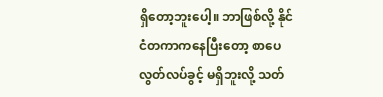ရှိတော့ဘူးပေါ့။ ဘာဖြစ်လို့ နိုင်ငံတကာကနေပြီးတော့ စာပေလွတ်လပ်ခွင့် မရှိဘူးလို့ သတ်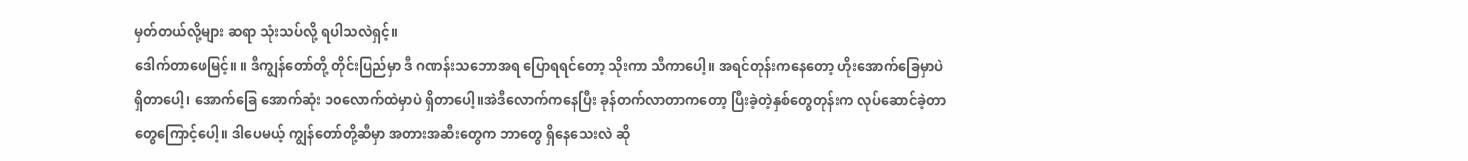မှတ်တယ်လို့များ ဆရာ သုံးသပ်လို့ ရပါသလဲရှင့်။
ဒေါက်တာဖေမြင့်။ ။ ဒီကျွန်တော်တို့ တိုင်းပြည်မှာ ဒီ ဂဏန်းသဘောအရ ပြောရရင်တော့ သိုးကာ သီကာပေါ့။ အရင်တုန်းကနေတော့ ဟိုးအောက်ခြေမှာပဲ ရှိတာပေါ့၊ အောက်ခြေ အောက်ဆုံး ၁၀လောက်ထဲမှာပဲ ရှိတာပေါ့။အဲဒီလောက်ကနေပြီး ခုန်တက်လာတာကတော့ ပြီးခဲ့တဲ့နှစ်တွေတုန်းက လုပ်ဆောင်ခဲ့တာတွေကြောင့်ပေါ့။ ဒါပေမယ့် ကျွန်တော်တို့ဆီမှာ အတားအဆီးတွေက ဘာတွေ ရှိနေသေးလဲ ဆို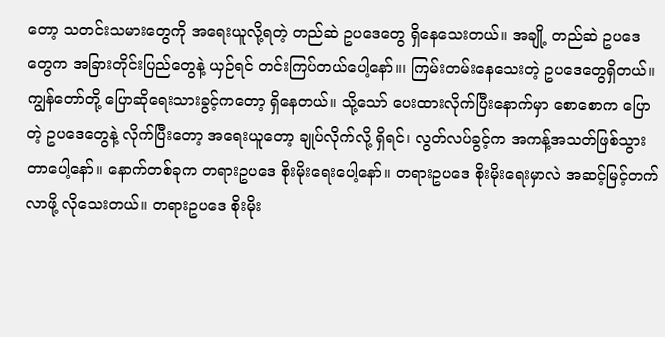တော့ သတင်းသမားတွေကို အရေးယူလို့ရတဲ့ တည်ဆဲ ဥပဒေတွေ ရှိနေသေးတယ်။ အချို့ တည်ဆဲ ဥပဒေတွေက အခြားတိုင်းပြည်တွေနဲ့ ယှဉ်ရင် တင်းကြပ်တယ်ပေါ့နော်။၊ ကြမ်းတမ်းနေသေးတဲ့ ဥပဒေတွေရှိတယ်။ ကျွန်တော်တို့ ပြောဆိုရေးသားခွင့်ကတော့ ရှိနေတယ်။ သို့သော် ပေးထားလိုက်ပြီးနောက်မှာ စောစောက ပြောတဲ့ ဥပဒေတွေနဲ့ လိုက်ပြီးတော့ အရေးယူတော့ ချုပ်လိုက်လို့ ရှိရင်၊ လွတ်လပ်ခွင့်က အကန့်အသတ်ဖြစ်သွားတာပေါ့နော်။ နောက်တစ်ခုက တရားဥပဒေ စိုးမိုးရေးပေါ့နော်။ တရားဥပဒေ စိုးမိုးရေးမှာလဲ အဆင့်မြင့်တက်လာဖို့ လိုသေးတယ်။ တရားဥပဒေ စိုးမိုး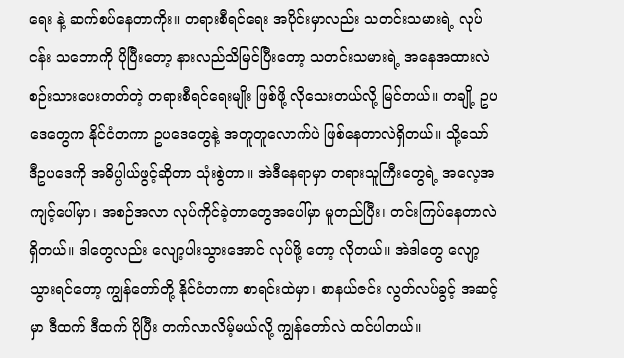ရေး နဲ့ ဆက်စပ်နေတာကိုး။ တရားစီရင်ရေး အပိုင်းမှာလည်း သတင်းသမားရဲ့ လုပ်ငန်း သဘောကို ပိုပြီးတော့ နားလည်သိမြင်ပြီးတော့ သတင်းသမားရဲ့ အနေအထားလဲ စဉ်းသားပေးတတ်တဲ့ တရားစီရင်ရေးမျိုး ဖြစ်ဖို့ လိုသေးတယ်လို့ မြင်တယ်။ တချို့ ဥပဒေတွေက နိုင်ငံတကာ ဥပဒေတွေနဲ့ အတူတူလောက်ပဲ ဖြစ်နေတာလဲရှိတယ်။ သို့သော် ဒီဥပဒေကို အဓိပ္ပါယ်ဖွင့်ဆိုတာ သုံးစွဲတာ။ အဲဒီနေရာမှာ တရားသူကြီးတွေရဲ့ အလေ့အကျင့်ပေါ်မှာ၊ အစဉ်အလာ လုပ်ကိုင်ခဲ့တာတွေအပေါ်မှာ မူတည်ပြီး၊ တင်းကြပ်နေတာလဲ ရှိတယ်။ ဒါတွေလည်း လျော့ပါးသွားအောင် လုပ်ဖို့ တော့ လိုတယ်။ အဲဒါတွေ လျော့သွားရင်တော့ ကျွန်တော်တို့ နိုင်ငံတကာ စာရင်းထဲမှာ၊ စာနယ်ဇင်း လွတ်လပ်ခွင့် အဆင့်မှာ ဒီထက် ဒီထက် ပိုပြီး တက်လာလိမ့်မယ်လို့ ကျွန်တော်လဲ ထင်ပါတယ်။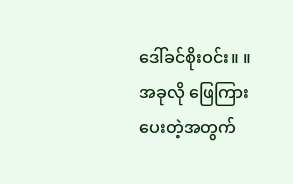ဒေါ်ခင်စိုးဝင်း။ ။အခုလို ဖြေကြားပေးတဲ့အတွက်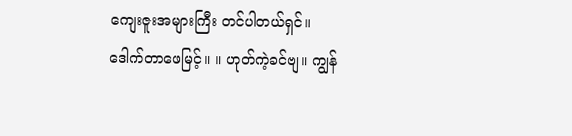ကျေးဇူးအများကြီး တင်ပါတယ်ရှင်။
ဒေါက်တာဖေမြင့်။ ။ ဟုတ်ကဲ့ခင်ဗျ။ ကျွန်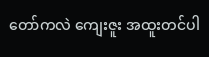တော်ကလဲ ကျေးဇူး အထူးတင်ပါ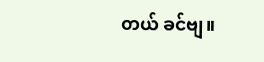တယ် ခင်ဗျ။